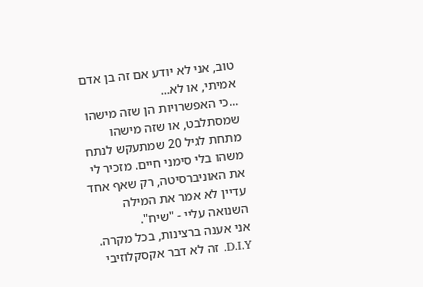טוב, אני לא יודע אם זה בן אדם אמיתי, או לא...
...כי האפשרויות הן שזה מישהו שמסתלבט, או שזה מישהו מתחת לגיל 20 שמתעקש לנתח משהו בלי סימני חיים. מזכיר לי את האוניברסיטה, רק שאף אחד עדיין לא אמר את המילה השנואה עליי - "שיח".
אני אענה ברצינות, בכל מקרה. D.I.Y. זה לא דבר אקסקלוזיבי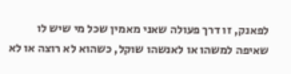לפאנק, זו דרך פעולה שאני מאמין שכל מי שיש לו שאיפה למשהו או לאנשהו שוקל, כשהוא לא רוצה או לא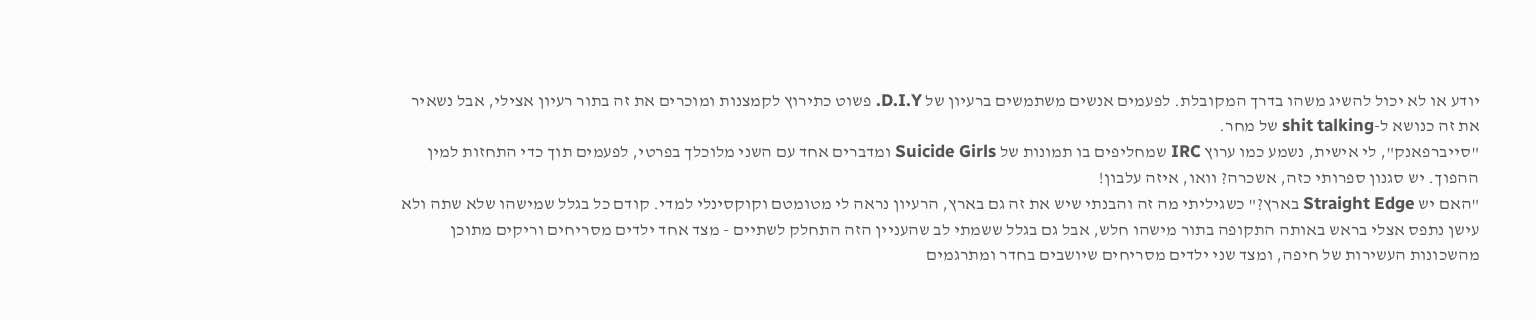יודע או לא יכול להשיג משהו בדרך המקובלת. לפעמים אנשים משתמשים ברעיון של D.I.Y. פשוט כתירוץ לקמצנות ומוכרים את זה בתור רעיון אצילי, אבל נשאיר את זה כנושא ל-shit talking של מחר.
"סייברפאנק", לי אישית, נשמע כמו ערוץ IRC שמחליפים בו תמונות של Suicide Girls ומדברים אחד עם השני מלוכלך בפרטי, לפעמים תוך כדי התחזות למין ההפוך. יש סגנון ספרותי כזה, אשכרה? וואו, איזה עלבון!
"האם יש Straight Edge בארץ?" כשגיליתי מה זה והבנתי שיש את זה גם בארץ, הרעיון נראה לי מטומטם וקוקסינלי למדי. קודם כל בגלל שמישהו שלא שתה ולא עישן נתפס אצלי בראש באותה התקופה בתור מישהו חלש, אבל גם בגלל ששמתי לב שהעניין הזה התחלק לשתיים - מצד אחד ילדים מסריחים וריקים מתוכן מהשכונות העשירות של חיפה, ומצד שני ילדים מסריחים שיושבים בחדר ומתרגמים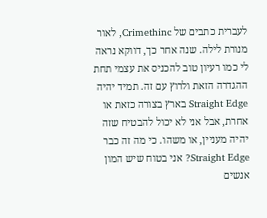לעברית כתבים של Crimethinc, לאור מנורת לילה. שנה אחר כך, דווקא נראה לי כמו רעיון טוב להכניס את עצמי תחת ההגדרה הזאת ולרוץ עם זה. תמיד יהיה Straight Edge בארץ בצורה כזאת או אחרת, אבל אני לא יכול להבטיח שזה יהיה מעניין, או משהו. כי מה זה כבר Straight Edge? אני בטוח שיש המון אנשים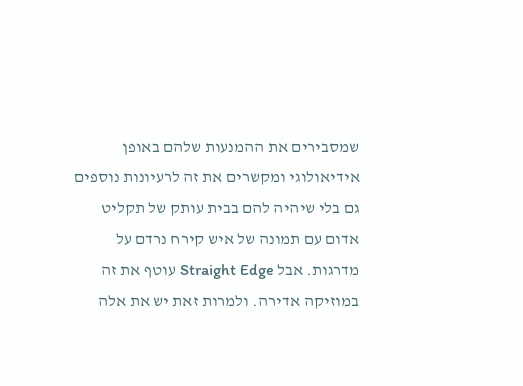שמסבירים את ההמנעות שלהם באופן אידיאולוגי ומקשרים את זה לרעיונות נוספים גם בלי שיהיה להם בבית עותק של תקליט אדום עם תמונה של איש קירח נרדם על מדרגות. אבל Straight Edge עוטף את זה במוזיקה אדירה. ולמרות זאת יש את אלה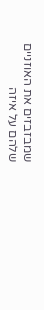שמבזבזים את האוזניים שלהם על איזה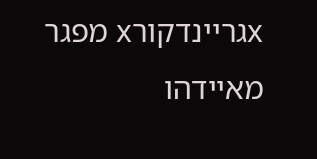xגריינדקורx מפגר מאיידהו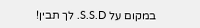במקום על S.S.D. לך תבין!